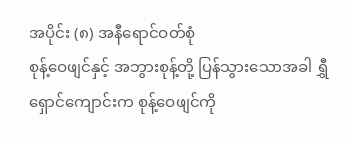အပိုင်း (၈) အနီရောင်ဝတ်စုံ
စုန့်ဝေဖျင်နှင့် အဘွားစုန့်တို့ ပြန်သွားသောအခါ ရွှီရှောင်ကျောင်းက စုန့်ဝေဖျင်ကို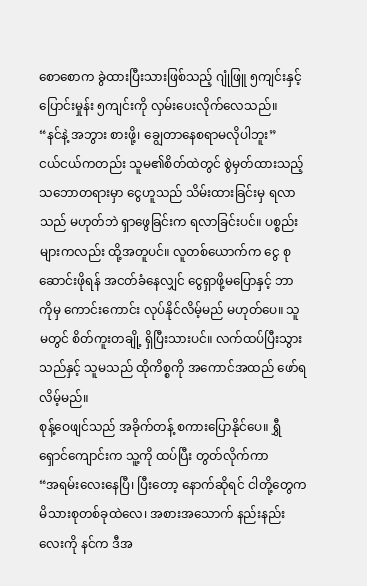စောစောက ခွဲထားပြီးသားဖြစ်သည့် ဂျုံဖြူ ၅ကျင်းနှင့် ပြောင်းမှုန်း ၅ကျင်းကို လှမ်းပေးလိုက်လေသည်။
“နင်နဲ့ အဘွား စားဖို့၊ ချွေတာနေစရာမလိုပါဘူး”
ငယ်ငယ်ကတည်း သူမ၏စိတ်ထဲတွင် စွဲမှတ်ထားသည့် သဘောတရားမှာ ငွေဟူသည် သိမ်းထားခြင်းမှ ရလာသည် မဟုတ်ဘဲ ရှာဖွေခြင်းက ရလာခြင်းပင်။ ပစ္စည်းများကလည်း ထို့အတူပင်။ လူတစ်ယောက်က ငွေ စုဆောင်းဖိုရန် အငတ်ခံနေလျှင် ငွေရှာဖို့မပြောနှင့် ဘာကိုမှ ကောင်းကောင်း လုပ်နိုင်လိမ့်မည် မဟုတ်ပေ။ သူမတွင် စိတ်ကူးတချို့ ရှိပြီးသားပင်။ လက်ထပ်ပြီးသွားသည်နှင့် သူမသည် ထိုကိစ္စကို အကောင်အထည် ဖော်ရလိမ့်မည်။
စုန့်ဝေဖျင်သည် အခိုက်တန့် စကားပြောနိုင်ပေ။ ရွှီရှောင်ကျောင်းက သူ့ကို ထပ်ပြီး တွတ်လိုက်ကာ
“အရမ်းလေးနေပြီ၊ ပြီးတော့ နောက်ဆိုရင် ငါတို့တွေက မိသားစုတစ်ခုထဲလေ၊ အစားအသောက် နည်းနည်းလေးကို နင်က ဒီအ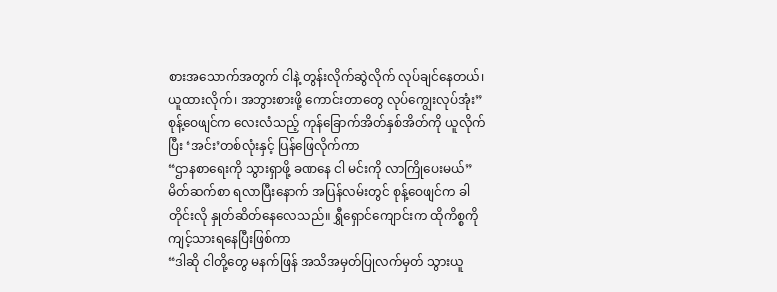စားအသောက်အတွက် ငါနဲ့ တွန်းလိုက်ဆွဲလိုက် လုပ်ချင်နေတယ်၊ ယူထားလိုက်၊ အဘွားစားဖို့ ကောင်းတာတွေ လုပ်ကျွေးလုပ်အုံး”
စုန့်ဝေဖျင်က လေးလံသည့် ကုန်ခြောက်အိတ်နှစ်အိတ်ကို ယူလိုက်ပြီး ‘အင်း’တစ်လုံးနှင့် ပြန်ဖြေလိုက်ကာ
“ဌာနစာရေးကို သွားရှာဖို့ ခဏနေ ငါ မင်းကို လာကြိုပေးမယ်”
မိတ်ဆက်စာ ရလာပြီးနောက် အပြန်လမ်းတွင် စုန့်ဝေဖျင်က ခါတိုင်းလို နှုတ်ဆိတ်နေလေသည်။ ရွှီရှောင်ကျောင်းက ထိုကိစ္စကို ကျင့်သားရနေပြီးဖြစ်ကာ
“ဒါဆို ငါတို့တွေ မနက်ဖြန် အသိအမှတ်ပြုလက်မှတ် သွားယူ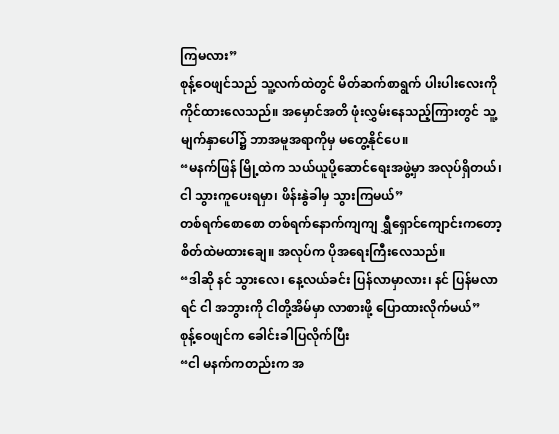ကြမလား”
စုန့်ဝေဖျင်သည် သူ့လက်ထဲတွင် မိတ်ဆက်စာရွက် ပါးပါးလေးကို ကိုင်ထားလေသည်။ အမှောင်အတိ ဖုံးလွှမ်းနေသည့်ကြားတွင် သူ့မျက်နှာပေါ်၌ ဘာအမူအရာကိုမှ မတွေ့နိုင်ပေ။
“မနက်ဖြန် မြို့ထဲက သယ်ယူပို့ဆောင်ရေးအဖွဲ့မှာ အလုပ်ရှိတယ်၊ ငါ သွားကူပေးရမှာ၊ ဖိန်းနွဲခါမှ သွားကြမယ်”
တစ်ရက်စောစော တစ်ရက်နောက်ကျကျ ရွှီရှောင်ကျောင်းကတော့ စိတ်ထဲမထားချေ။ အလုပ်က ပိုအရေးကြီးလေသည်။
“ဒါဆို နင် သွားလေ၊ နေ့လယ်ခင်း ပြန်လာမှာလား၊ နင် ပြန်မလာရင် ငါ အဘွားကို ငါတို့အိမ်မှာ လာစားဖို့ ပြောထားလိုက်မယ်”
စုန့်ဝေဖျင်က ခေါင်းခါပြလိုက်ပြီး
“ငါ မနက်ကတည်းက အ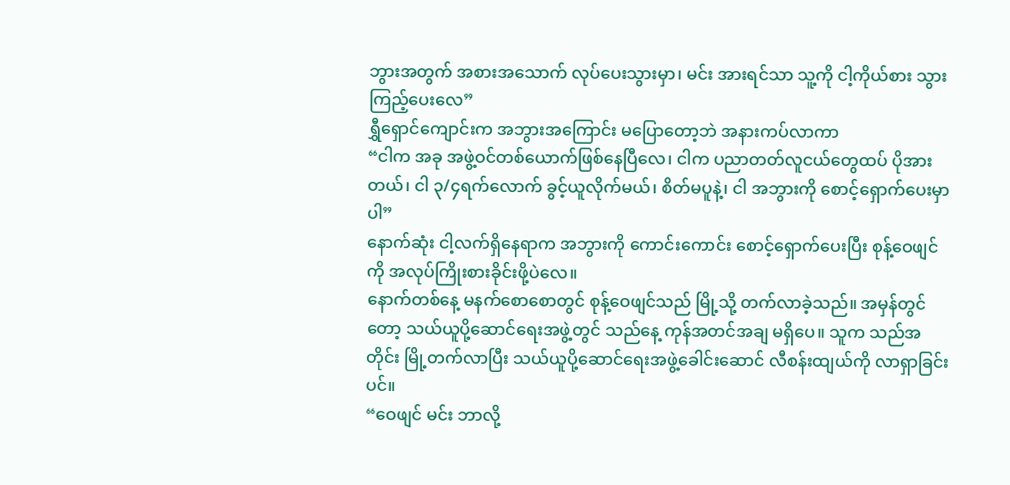ဘွားအတွက် အစားအသောက် လုပ်ပေးသွားမှာ၊ မင်း အားရင်သာ သူ့ကို ငါ့ကိုယ်စား သွားကြည့်ပေးလေ”
ရွှီရှောင်ကျောင်းက အဘွားအကြောင်း မပြောတော့ဘဲ အနားကပ်လာကာ
“ငါက အခု အဖွဲ့ဝင်တစ်ယောက်ဖြစ်နေပြီလေ၊ ငါက ပညာတတ်လူငယ်တွေထပ် ပိုအားတယ်၊ ငါ ၃/၄ရက်လောက် ခွင့်ယူလိုက်မယ်၊ စိတ်မပူနဲ့၊ ငါ အဘွားကို စောင့်ရှောက်ပေးမှာပါ”
နောက်ဆုံး ငါ့လက်ရှိနေရာက အဘွားကို ကောင်းကောင်း စောင့်ရှောက်ပေးပြီး စုန့်ဝေဖျင်ကို အလုပ်ကြိုးစားခိုင်းဖို့ပဲလေ။
နောက်တစ်နေ့ မနက်စောစောတွင် စုန့်ဝေဖျင်သည် မြို့သို့ တက်လာခဲ့သည်။ အမှန်တွင်တော့ သယ်ယူပို့ဆောင်ရေးအဖွဲ့တွင် သည်နေ့ ကုန်အတင်အချ မရှိပေ။ သူက သည်အတိုင်း မြို့တက်လာပြီး သယ်ယူပို့ဆောင်ရေးအဖွဲ့ခေါင်းဆောင် လီစန်းထျယ်ကို လာရှာခြင်းပင်။
“ဝေဖျင် မင်း ဘာလို့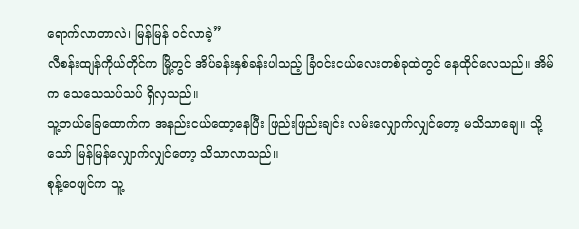ရောက်လာတာလဲ၊ မြန်မြန် ဝင်လာခဲ့”
လီစန်းထျန်ကိုယ်တိုင်က မြို့တွင် အိပ်ခန်းနှစ်ခန်းပါသည့် ခြံဝင်းငယ်လေးတစ်ခုထဲတွင် နေထိုင်လေသည်။ အိမ်က သေသေသပ်သပ် ရှိလှသည်။
သူ့ဘယ်ခြေထောက်က အနည်းငယ်ထော့နေပြီး ဖြည်းဖြည်းချင်း လမ်းလျှောက်လျှင်တော့ မသိသာချေ။ သို့သော် မြန်မြန်လျှောက်လျှင်တော့ သိသာလာသည်။
စုန့်ဝေဖျင်က သူ့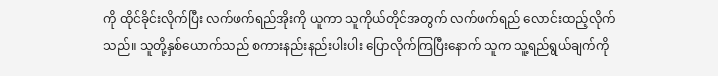ကို ထိုင်ခိုင်းလိုက်ပြီး လက်ဖက်ရည်အိုးကို ယူကာ သူကိုယ်တိုင်အတွက် လက်ဖက်ရည် လောင်းထည့်လိုက်သည်။ သူတို့နှစ်ယောက်သည် စကားနည်းနည်းပါးပါး ပြောလိုက်ကြပြီးနောက် သူက သူ့ရည်ရွယ်ချက်ကို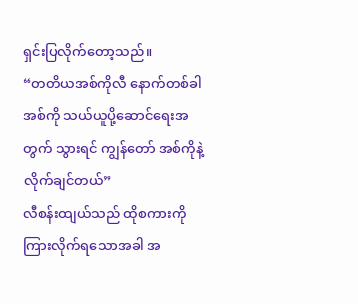ရှင်းပြလိုက်တော့သည်။
“တတိယအစ်ကိုလီ နောက်တစ်ခါ အစ်ကို သယ်ယူပို့ဆောင်ရေးအတွက် သွားရင် ကျွန်တော် အစ်ကိုနဲ့ လိုက်ချင်တယ်”
လီစန်းထျယ်သည် ထိုစကားကို ကြားလိုက်ရသောအခါ အ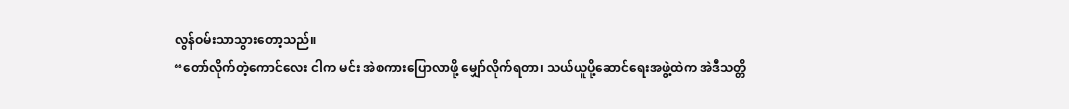လွန်ဝမ်းသာသွားတော့သည်။
“တော်လိုက်တဲ့ကောင်လေး ငါက မင်း အဲစကားပြောလာဖို့ မျှော်လိုက်ရတာ၊ သယ်ယူပို့ဆောင်ရေးအဖွဲ့ထဲက အဲဒီသတ္တိ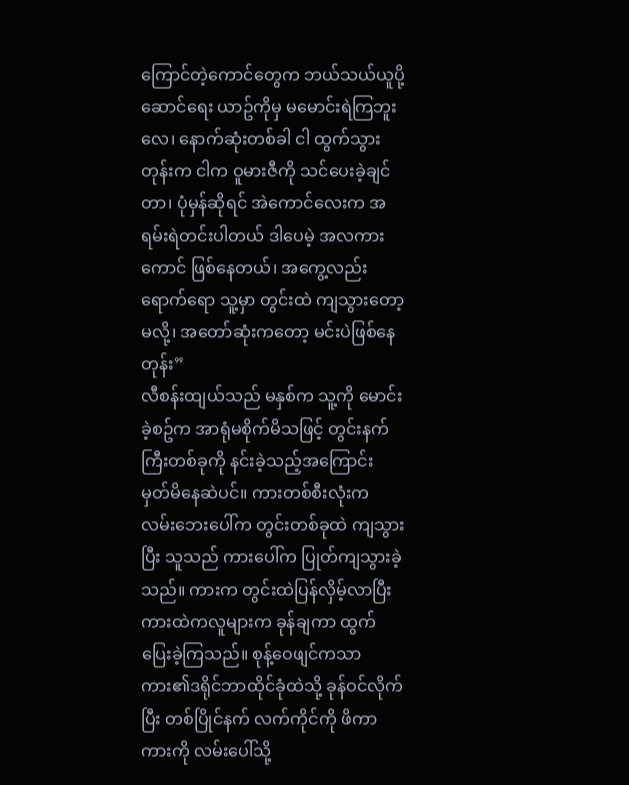ကြောင်တဲ့ကောင်တွေက ဘယ်သယ်ယူပို့ဆောင်ရေး ယာဥ်ကိုမှ မမောင်းရဲကြဘူးလေ၊ နောက်ဆုံးတစ်ခါ ငါ ထွက်သွားတုန်းက ငါက ဝူမားဇီကို သင်ပေးခဲ့ချင်တာ၊ ပုံမှန်ဆိုရင် အဲကောင်လေးက အရမ်းရဲတင်းပါတယ် ဒါပေမဲ့ အလကားကောင် ဖြစ်နေတယ်၊ အကွေ့လည်းရောက်ရော သူ့မှာ တွင်းထဲ ကျသွားတော့မလို့၊ အတော်ဆုံးကတော့ မင်းပဲဖြစ်နေတုန်း”
လီစန်းထျယ်သည် မနှစ်က သူ့ကို မောင်းခဲ့စဥ်က အာရုံမစိုက်မိသဖြင့် တွင်းနက်ကြီးတစ်ခုကို နင်းခဲ့သည့်အကြောင်း မှတ်မိနေဆဲပင်။ ကားတစ်စီးလုံးက လမ်းဘေးပေါ်က တွင်းတစ်ခုထဲ ကျသွားပြီး သူသည် ကားပေါ်က ပြုတ်ကျသွားခဲ့သည်။ ကားက တွင်းထဲပြန်လှိမ့်လာပြီး ကားထဲကလူများက ခုန်ချကာ ထွက်ပြေးခဲ့ကြသည်။ စုန့်ဝေဖျင်ကသာ ကား၏ဒရိုင်ဘာထိုင်ခုံထဲသို့ ခုန်ဝင်လိုက်ပြီး တစ်ပြိုင်နက် လက်ကိုင်ကို ဖိကာ ကားကို လမ်းပေါ်သို့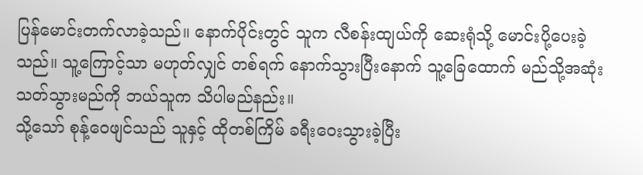ပြန်မောင်းတက်လာခဲ့သည်။ နောက်ပိုင်းတွင် သူက လီစန်းထျယ်ကို ဆေးရုံသို့ မောင်းပို့ပေးခဲ့သည်။ သူ့ကြောင့်သာ မဟုတ်လျှင် တစ်ရက် နောက်သွားပြီးနောက် သူ့ခြေထောက် မည်သို့အဆုံးသတ်သွားမည်ကို ဘယ်သူက သိပါမည်နည်း။
သို့သော် စုန့်ဝေဖျင်သည် သူနှင့် ထိုတစ်ကြိမ် ခရီးဝေးသွားခဲ့ပြီး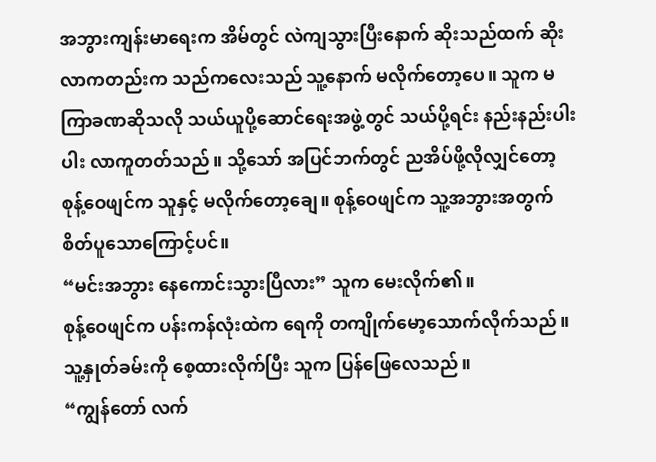အဘွားကျန်းမာရေးက အိမ်တွင် လဲကျသွားပြီးနောက် ဆိုးသည်ထက် ဆိုးလာကတည်းက သည်ကလေးသည် သူ့နောက် မလိုက်တော့ပေ။ သူက မကြာခဏဆိုသလို သယ်ယူပို့ဆောင်ရေးအဖွဲ့တွင် သယ်ပို့ရင်း နည်းနည်းပါးပါး လာကူတတ်သည်။ သို့သော် အပြင်ဘက်တွင် ညအိပ်ဖို့လိုလျှင်တော့ စုန့်ဝေဖျင်က သူနှင့် မလိုက်တော့ချေ။ စုန့်ဝေဖျင်က သူ့အဘွားအတွက် စိတ်ပူသောကြောင့်ပင်။
“မင်းအဘွား နေကောင်းသွားပြီလား” သူက မေးလိုက်၏။
စုန့်ဝေဖျင်က ပန်းကန်လုံးထဲက ရေကို တကျိုက်မော့သောက်လိုက်သည်။ သူ့နှုတ်ခမ်းကို စေ့ထားလိုက်ပြီး သူက ပြန်ဖြေလေသည်။
“ကျွန်တော် လက်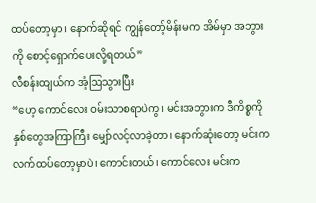ထပ်တော့မှာ၊ နောက်ဆိုရင် ကျွန်တော့်မိန်းမက အိမ်မှာ အဘွားကို စောင့်ရှောက်ပေးလို့ရတယ်”
လီစန်းထျယ်က အံ့ဩသွားပြီး
“ဟေ့ ကောင်လေး ဝမ်းသာစရာပဲကွ၊ မင်းအဘွားက ဒီကိစ္စကို နှစ်တွေအကြာကြီး မျှော်လင့်လာခဲ့တာ၊ နောက်ဆုံးတော့ မင်းက လက်ထပ်တော့မှာပဲ၊ ကောင်းတယ်၊ ကောင်လေး မင်းက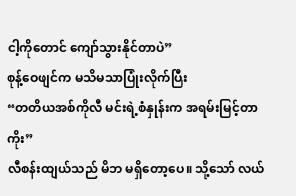ငါ့ကိုတောင် ကျော်သွားနိုင်တာပဲ”
စုန့်ဝေဖျင်က မသိမသာပြုံးလိုက်ပြီး
“တတိယအစ်ကိုလီ မင်းရဲ့စံနှုန်းက အရမ်းမြင့်တာကိုး”
လီစန်းထျယ်သည် မိဘ မရှိတော့ပေ။ သို့သော် လယ်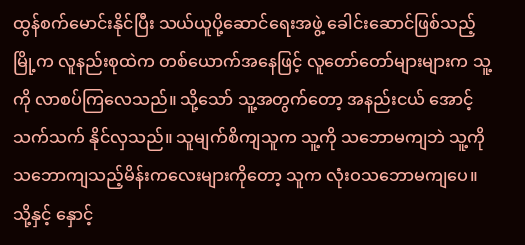ထွန်စက်မောင်းနိုင်ပြီး သယ်ယူပို့ဆောင်ရေးအဖွဲ့ ခေါင်းဆောင်ဖြစ်သည့် မြို့က လူနည်းစုထဲက တစ်ယောက်အနေဖြင့် လူတော်တော်များများက သူ့ကို လာစပ်ကြလေသည်။ သို့သော် သူ့အတွက်တော့ အနည်းငယ် အောင့်သက်သက် နိုင်လှသည်။ သူမျက်စိကျသူက သူ့ကို သဘောမကျဘဲ သူ့ကို သဘောကျသည့်မိန်းကလေးများကိုတော့ သူက လုံးဝသဘောမကျပေ။ သို့နှင့် နှောင့်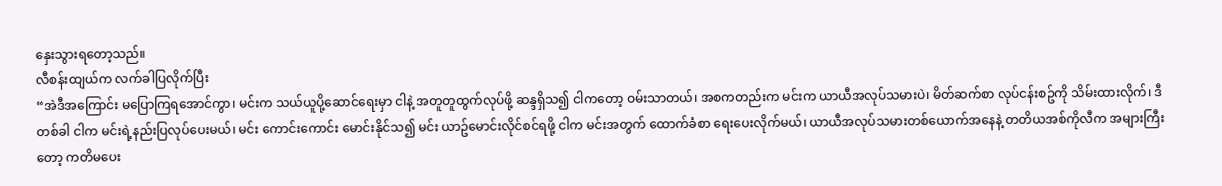နှေးသွားရတော့သည်။
လီစန်းထျယ်က လက်ခါပြလိုက်ပြီး
“အဲဒီအကြောင်း မပြောကြရအောင်ကွာ၊ မင်းက သယ်ယူပို့ဆောင်ရေးမှာ ငါနဲ့ အတူတူထွက်လုပ်ဖို့ ဆန္ဒရှိသ၍ ငါကတော့ ဝမ်းသာတယ်၊ အစကတည်းက မင်းက ယာယီအလုပ်သမားပဲ၊ မိတ်ဆက်စာ လုပ်ငန်းစဥ်ကို သိမ်းထားလိုက်၊ ဒီတစ်ခါ ငါက မင်းရဲ့နည်းပြလုပ်ပေးမယ်၊ မင်း ကောင်းကောင်း မောင်းနိုင်သ၍ မင်း ယာဥ်မောင်းလိုင်စင်ရဖို့ ငါက မင်းအတွက် ထောက်ခံစာ ရေးပေးလိုက်မယ်၊ ယာယီအလုပ်သမားတစ်ယောက်အနေနဲ့ တတိယအစ်ကိုလီက အများကြီးတော့ ကတိမပေး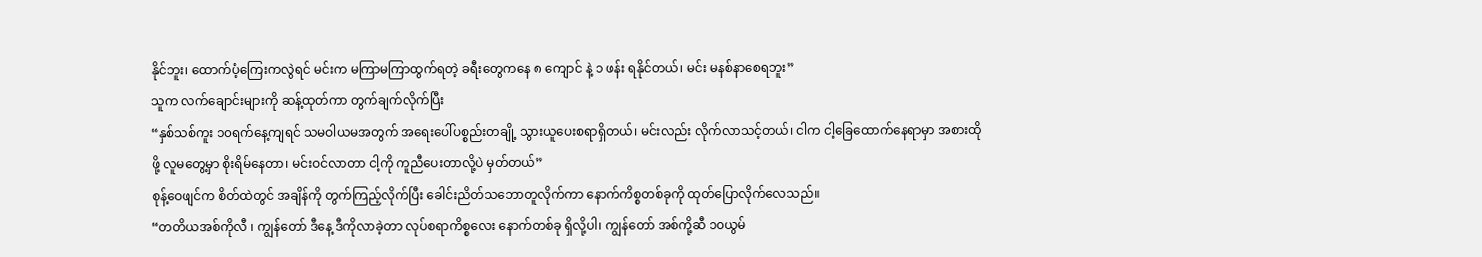နိုင်ဘူး၊ ထောက်ပံ့ကြေးကလွဲရင် မင်းက မကြာမကြာထွက်ရတဲ့ ခရီးတွေကနေ ၈ ကျောင် နဲ့ ၁ ဖန်း ရနိုင်တယ်၊ မင်း မနစ်နာစေရဘူး”
သူက လက်ချောင်းများကို ဆန့်ထုတ်ကာ တွက်ချက်လိုက်ပြီး
“နှစ်သစ်ကူး ၁၀ရက်နေ့ကျရင် သမဝါယမအတွက် အရေးပေါ်ပစ္စည်းတချို့ သွားယူပေးစရာရှိတယ်၊ မင်းလည်း လိုက်လာသင့်တယ်၊ ငါက ငါ့ခြေထောက်နေရာမှာ အစားထိုဖို့ လူမတွေ့မှာ စိုးရိမ်နေတာ၊ မင်းဝင်လာတာ ငါ့ကို ကူညီပေးတာလို့ပဲ မှတ်တယ်”
စုန့်ဝေဖျင်က စိတ်ထဲတွင် အချိန်ကို တွက်ကြည့်လိုက်ပြီး ခေါင်းညိတ်သဘောတူလိုက်ကာ နောက်ကိစ္စတစ်ခုကို ထုတ်ပြောလိုက်လေသည်။
“တတိယအစ်ကိုလီ ၊ ကျွန်တော် ဒီနေ့ ဒီကိုလာခဲ့တာ လုပ်စရာကိစ္စလေး နောက်တစ်ခု ရှိလို့ပါ၊ ကျွန်တော် အစ်ကို့ဆီ ၁၀ယွမ်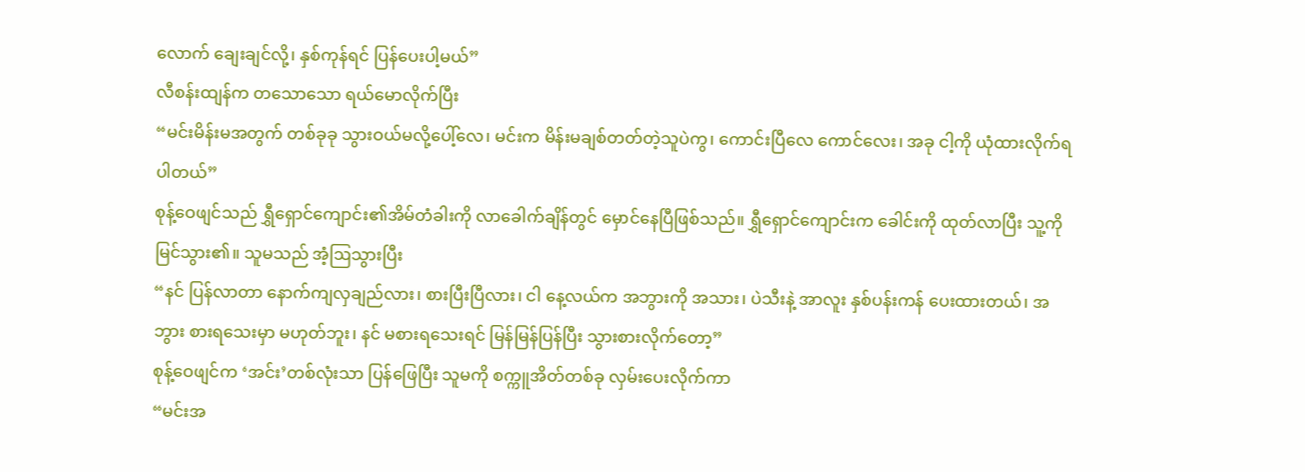လောက် ချေးချင်လို့၊ နှစ်ကုန်ရင် ပြန်ပေးပါ့မယ်”
လီစန်းထျန်က တသောသော ရယ်မောလိုက်ပြီး
“မင်းမိန်းမအတွက် တစ်ခုခု သွားဝယ်မလို့ပေါ့်လေ၊ မင်းက မိန်းမချစ်တတ်တဲ့သူပဲကွ၊ ကောင်းပြီလေ ကောင်လေး၊ အခု ငါ့ကို ယုံထားလိုက်ရပါတယ်”
စုန့်ဝေဖျင်သည် ရွှီရှောင်ကျောင်း၏အိမ်တံခါးကို လာခေါက်ချိန်တွင် မှောင်နေပြီဖြစ်သည်။ ရွှီရှောင်ကျောင်းက ခေါင်းကို ထုတ်လာပြီး သူ့ကို မြင်သွား၏။ သူမသည် အံ့ဩသွားပြီး
“နင် ပြန်လာတာ နောက်ကျလှချည်လား၊ စားပြီးပြီလား၊ ငါ နေ့လယ်က အဘွားကို အသား၊ ပဲသီးနဲ့ အာလူး နှစ်ပန်းကန် ပေးထားတယ်၊ အဘွား စားရသေးမှာ မဟုတ်ဘူး၊ နင် မစားရသေးရင် မြန်မြန်ပြန်ပြီး သွားစားလိုက်တော့”
စုန့်ဝေဖျင်က ‘အင်း’တစ်လုံးသာ ပြန်ဖြေပြီး သူမကို စက္ကူအိတ်တစ်ခု လှမ်းပေးလိုက်ကာ
“မင်းအ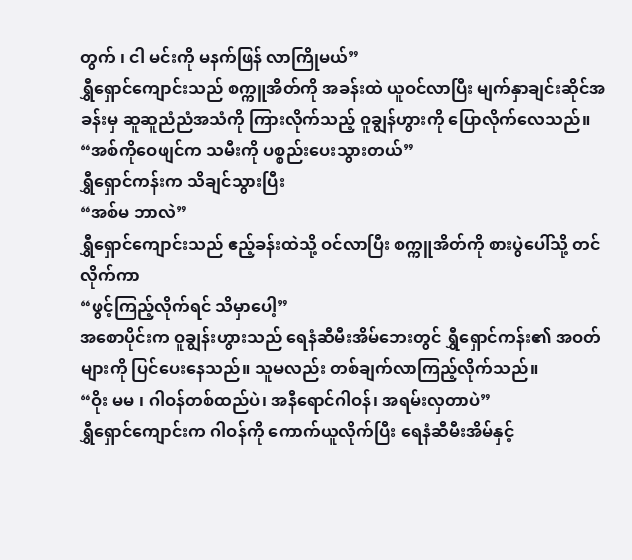တွက် ၊ ငါ မင်းကို မနက်ဖြန် လာကြိုမယ်”
ရွှီရှောင်ကျောင်းသည် စက္ကူအိတ်ကို အခန်းထဲ ယူဝင်လာပြီး မျက်နှာချင်းဆိုင်အခန်းမှ ဆူဆူညံညံအသံကို ကြားလိုက်သည့် ဝူချွန်ဟွားကို ပြောလိုက်လေသည်။
“အစ်ကိုဝေဖျင်က သမီးကို ပစ္စည်းပေးသွားတယ်”
ရွှီရှောင်ကန်းက သိချင်သွားပြီး
“အစ်မ ဘာလဲ”
ရွှီရှောင်ကျောင်းသည် ဧည့်ခန်းထဲသို့ ဝင်လာပြီး စက္ကူအိတ်ကို စားပွဲပေါ်သို့ တင်လိုက်ကာ
“ဖွင့်ကြည့်လိုက်ရင် သိမှာပေါ့”
အစောပိုင်းက ဝူချွန်းဟွားသည် ရေနံဆီမီးအိမ်ဘေးတွင် ရွှီရှောင်ကန်း၏ အဝတ်များကို ပြင်ပေးနေသည်။ သူမလည်း တစ်ချက်လာကြည့်လိုက်သည်။
“ဝိုး မမ ၊ ဂါဝန်တစ်ထည်ပဲ၊ အနီရောင်ဂါဝန်၊ အရမ်းလှတာပဲ”
ရွှီရှောင်ကျောင်းက ဂါဝန်ကို ကောက်ယူလိုက်ပြီး ရေနံဆီမီးအိမ်နှင့်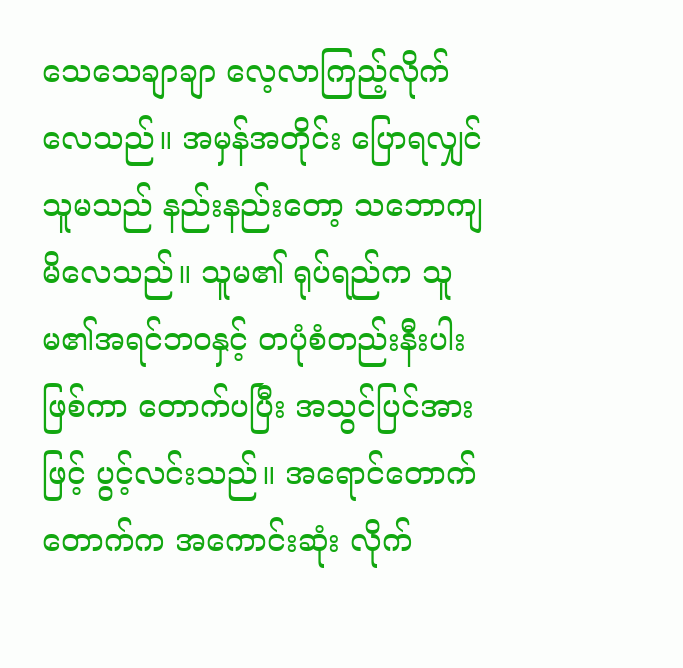သေသေချာချာ လေ့လာကြည့်လိုက်လေသည်။ အမှန်အတိုင်း ပြောရလျှင် သူမသည် နည်းနည်းတော့ သဘောကျမိလေသည်။ သူမ၏ ရုပ်ရည်က သူမ၏အရင်ဘဝနှင့် တပုံစံတည်းနီးပါးဖြစ်ကာ တောက်ပပြီး အသွင်ပြင်အားဖြင့် ပွင့်လင်းသည်။ အရောင်တောက်တောက်က အကောင်းဆုံး လိုက်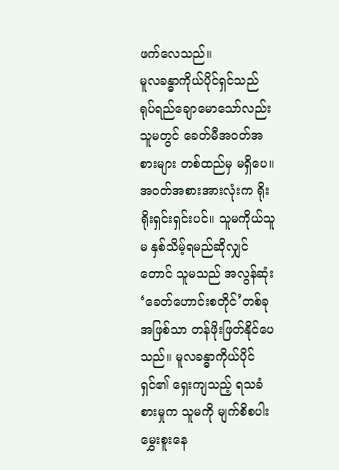ဖက်လေသည်။
မူလခန္ဓာကိုယ်ပိုင်ရှင်သည် ရုပ်ရည်ချောမောသော်လည်း သူမတွင် ခေတ်မီအဝတ်အစားများ တစ်ထည်မှ မရှိပေ။ အဝတ်အစားအားလုံးက ရိုးရိုးရှင်းရှင်းပင်။ သူမကိုယ်သူမ နှစ်သိမ့်ရမည်ဆိုလျှင်တောင် သူမသည် အလွန်ဆုံး ‘ခေတ်ဟောင်းစတိုင်’တစ်ခုအဖြစ်သာ တန်ဖိုးဖြတ်နိုင်ပေသည်။ မူလခန္ဓာကိုယ်ပိုင်ရှင်၏ ရှေးကျသည့် ရသခံစားမှုက သူမကို မျက်စိစပါးမွှေးစူးနေ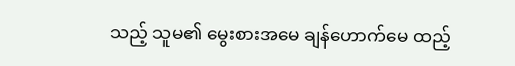သည့် သူမ၏ မွေးစားအမေ ချန်ဟောက်မေ ထည့်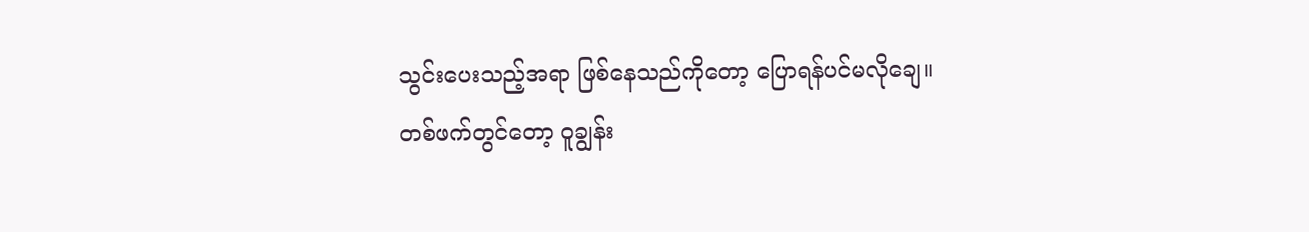သွင်းပေးသည့်အရာ ဖြစ်နေသည်ကိုတော့ ပြောရန်ပင်မလိုချေ။
တစ်ဖက်တွင်တော့ ဝူချွန်း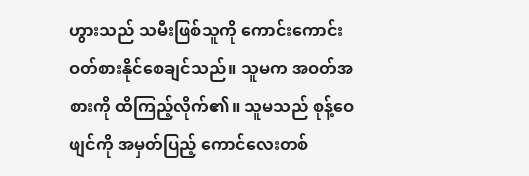ဟွားသည် သမီးဖြစ်သူကို ကောင်းကောင်း ဝတ်စားနိုင်စေချင်သည်။ သူမက အဝတ်အစားကို ထိကြည့်လိုက်၏။ သူမသည် စုန့်ဝေဖျင်ကို အမှတ်ပြည့် ကောင်လေးတစ်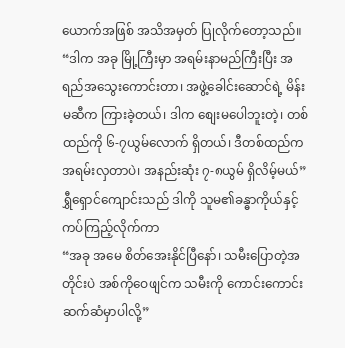ယောက်အဖြစ် အသိအမှတ် ပြုလိုက်တော့သည်။
“ဒါက အခု မြို့ကြီးမှာ အရမ်းနာမည်ကြီးပြီး အရည်အသွေးကောင်းတာ၊ အဖွဲ့ခေါင်းဆောင်ရဲ့ မိန်းမဆီက ကြားခဲ့တယ်၊ ဒါက စျေးမပေါဘူးတဲ့၊ တစ်ထည်ကို ၆-၇ယွမ်လောက် ရှိတယ်၊ ဒီတစ်ထည်က အရမ်းလှတာပဲ၊ အနည်းဆုံး ၇-၈ယွမ် ရှိလိမ့်မယ်”
ရွှီရှောင်ကျောင်းသည် ဒါကို သူမ၏ခန္ဓာကိုယ်နှင့် ကပ်ကြည့်လိုက်ကာ
“အခု အမေ စိတ်အေးနိုင်ပြီနော်၊ သမီးပြောတဲ့အတိုင်းပဲ အစ်ကိုဝေဖျင်က သမီးကို ကောင်းကောင်းဆက်ဆံမှာပါလို့”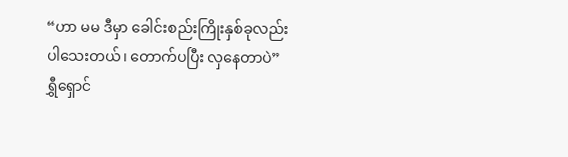“ဟာ မမ ဒီမှာ ခေါင်းစည်းကြိုးနှစ်ခုလည်း ပါသေးတယ်၊ တောက်ပပြီး လှနေတာပဲ”
ရွှီရှောင်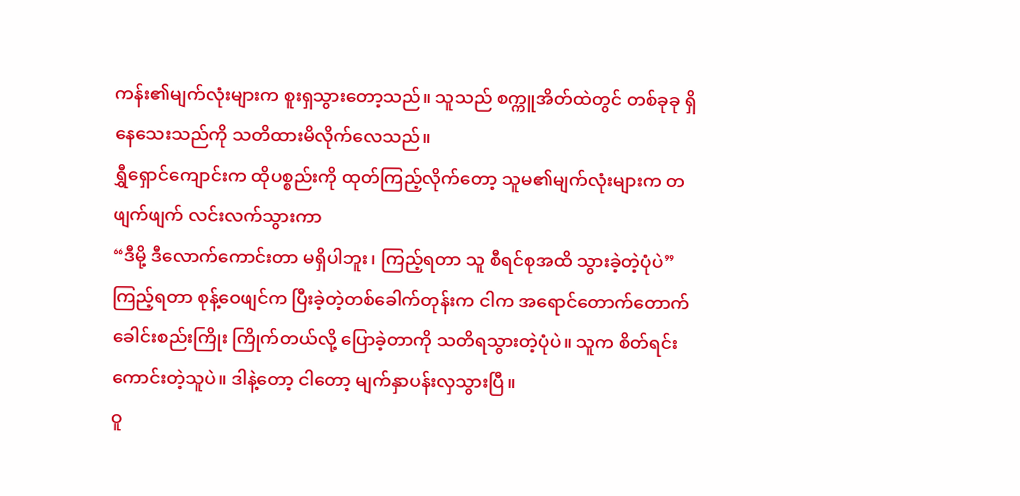ကန်း၏မျက်လုံးများက စူးရှသွားတော့သည်။ သူသည် စက္ကူအိတ်ထဲတွင် တစ်ခုခု ရှိနေသေးသည်ကို သတိထားမိလိုက်လေသည်။
ရွှီရှောင်ကျောင်းက ထိုပစ္စည်းကို ထုတ်ကြည့်လိုက်တော့ သူမ၏မျက်လုံးများက တဖျက်ဖျက် လင်းလက်သွားကာ
“ဒီမို့ ဒီလောက်ကောင်းတာ မရှိပါဘူး၊ ကြည့်ရတာ သူ စီရင်စုအထိ သွားခဲ့တဲ့ပုံပဲ”
ကြည့်ရတာ စုန့်ဝေဖျင်က ပြီးခဲ့တဲ့တစ်ခေါက်တုန်းက ငါက အရောင်တောက်တောက် ခေါင်းစည်းကြိုး ကြိုက်တယ်လို့ ပြောခဲ့တာကို သတိရသွားတဲ့ပုံပဲ။ သူက စိတ်ရင်းကောင်းတဲ့သူပဲ။ ဒါနဲ့တော့ ငါတော့ မျက်နှာပန်းလှသွားပြီ။
ဝူ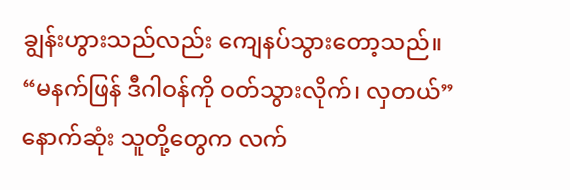ချွန်းဟွားသည်လည်း ကျေနပ်သွားတော့သည်။
“မနက်ဖြန် ဒီဂါဝန်ကို ဝတ်သွားလိုက်၊ လှတယ်”
နောက်ဆုံး သူတို့တွေက လက်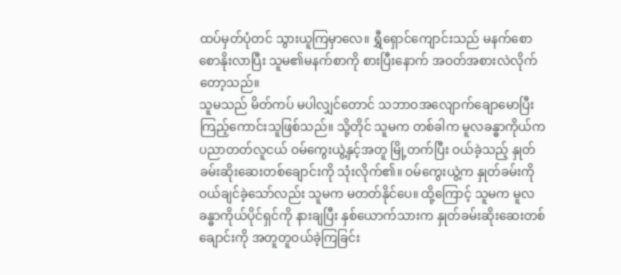ထပ်မှတ်ပုံတင် သွားယူကြမှာလေ။ ရွှီရှောင်ကျောင်းသည် မနက်စောစောနိုးလာပြီး သူမ၏မနက်စာကို စားပြီးနောက် အဝတ်အစားလဲလိုက်တော့သည်။
သူမသည် မိတ်ကပ် မပါလျှင်တောင် သဘာဝအလျောက်ချောမောပြီး ကြည့်ကောင်းသူဖြစ်သည်။ သို့တိုင် သူမက တစ်ခါက မူလခန္ဓာကိုယ်က ပညာတတ်လူငယ် ဝမ်ကွေးယွဲ့နှင့်အတူ မြို့တက်ပြီး ဝယ်ခဲ့သည့် နှုတ်ခမ်းဆိုးဆေးတစ်ချောင်းကို သုံးလိုက်၏။ ဝမ်ကွေးယွဲ့က နှုတ်ခမ်းကို ဝယ်ချင်ခဲ့သော်လည်း သူမက မတတ်နိုင်ပေ။ ထို့ကြောင့် သူမက မူလခန္ဓာကိုယ်ပိုင်ရှင်ကို နားချပြီး နှစ်ယောက်သားက နှုတ်ခမ်းဆိုးဆေးတစ်ချောင်းကို အတူတူဝယ်ခဲ့ကြခြင်း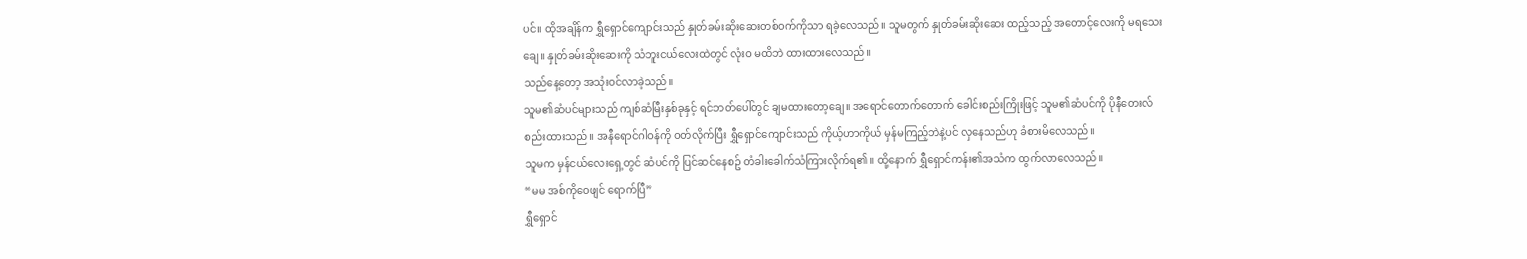ပင်။ ထိုအချိန်က ရွှီရှောင်ကျောင်းသည် နှုတ်ခမ်းဆိုးဆေးတစ်ဝက်ကိုသာ ရခဲ့လေသည်။ သူမတွက် နှုတ်ခမ်းဆိုးဆေး ထည့်သည့် အတောင့်လေးကို မရသေးချေ။ နှုတ်ခမ်းဆိုးဆေးကို သံဘူးငယ်လေးထဲတွင် လုံးဝ မထိဘဲ ထားထားလေသည်။
သည်နေ့တော့ အသုံးဝင်လာခဲ့သည်။
သူမ၏ဆံပင်များသည် ကျစ်ဆံမြီးနှစ်ခုနှင့် ရင်ဘတ်ပေါ်တွင် ချမထားတော့ချေ။ အရောင်တောက်တောက် ခေါင်းစည်းကြိုးဖြင့် သူမ၏ဆံပင်ကို ပိုနီတေးလ် စည်းထားသည်။ အနီရောင်ဂါဝန်ကို ဝတ်လိုက်ပြီး ရွှီရှောင်ကျောင်းသည် ကိုယ့်ဟာကိုယ် မှန်မကြည့်ဘဲနဲ့ပင် လှနေသည်ဟု ခံစားမိလေသည်။
သူမက မှန်ငယ်လေးရှေ့တွင် ဆံပင်ကို ပြင်ဆင်နေစဥ် တံခါးခေါက်သံကြားလိုက်ရ၏။ ထို့နောက် ရွှီရှောင်ကန်း၏အသံက ထွက်လာလေသည်။
“မမ အစ်ကိုဝေဖျင် ရောက်ပြီ”
ရွှီရှောင်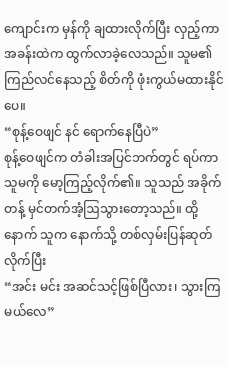ကျောင်းက မှန်ကို ချထားလိုက်ပြီး လှည့်ကာ အခန်းထဲက ထွက်လာခဲ့လေသည်။ သူမ၏ကြည်လင်နေသည့် စိတ်ကို ဖုံးကွယ်မထားနိုင်ပေ။
“စုန့်ဝေဖျင် နင် ရောက်နေပြီပဲ”
စုန့်ဝေဖျင်က တံခါးအပြင်ဘက်တွင် ရပ်ကာ သူမကို မော့ကြည့်လိုက်၏။ သူသည် အခိုက်တန့် မှင်တက်အံ့ဩသွားတော့သည်။ ထို့နောက် သူက နောက်သို့ တစ်လှမ်းပြန်ဆုတ်လိုက်ပြီး
“အင်း မင်း အဆင်သင့်ဖြစ်ပြီလား၊ သွားကြမယ်လေ”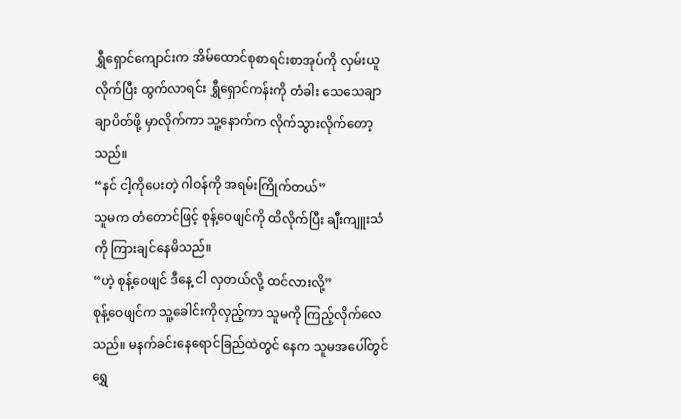ရွှီရှောင်ကျောင်းက အိမ်ထောင်စုစာရင်းစာအုပ်ကို လှမ်းယူလိုက်ပြီး ထွက်လာရင်း ရွှီရှောင်ကန်းကို တံခါး သေသေချာချာပိတ်ဖို့ မှာလိုက်ကာ သူ့နောက်က လိုက်သွားလိုက်တော့သည်။
“နင် ငါ့ကိုပေးတဲ့ ဂါဝန်ကို အရမ်းကြိုက်တယ်”
သူမက တံတောင်ဖြင့် စုန့်ဝေဖျင်ကို ထိလိုက်ပြီး ချီးကျူးသံကို ကြားချင်နေမိသည်။
“ဟဲ့ စုန့်ဝေဖျင် ဒီနေ့ ငါ လှတယ်လို့ ထင်လားလို့”
စုန့်ဝေဖျင်က သူ့ခေါင်းကိုလှည့်ကာ သူမကို ကြည့်လိုက်လေသည်။ မနက်ခင်းနေရောင်ခြည်ထဲတွင် နေက သူမအပေါ်တွင် ရွှေ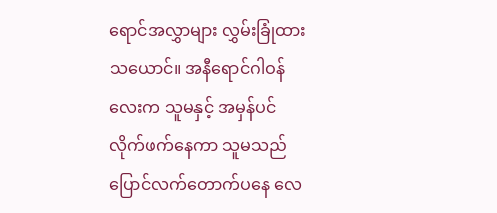ရောင်အလွှာများ လွှမ်းခြုံထားသယောင်။ အနီရောင်ဂါဝန်လေးက သူမနှင့် အမှန်ပင် လိုက်ဖက်နေကာ သူမသည် ပြောင်လက်တောက်ပနေ လေ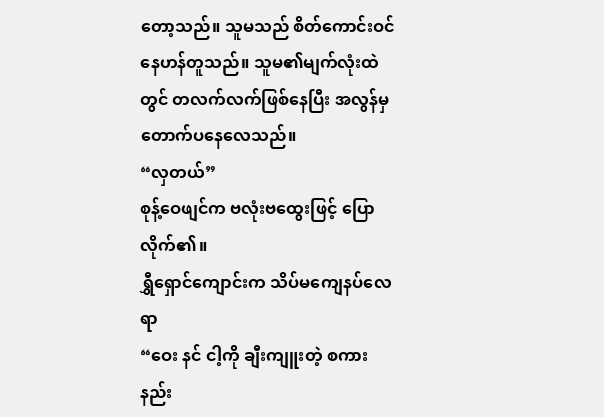တော့သည်။ သူမသည် စိတ်ကောင်းဝင်နေဟန်တူသည်။ သူမ၏မျက်လုံးထဲတွင် တလက်လက်ဖြစ်နေပြီး အလွန်မှ တောက်ပနေလေသည်။
“လှတယ်”
စုန့်ဝေဖျင်က ဗလုံးဗထွေးဖြင့် ပြောလိုက်၏။
ရွှီရှောင်ကျောင်းက သိပ်မကျေနပ်လေရာ
“ဝေး နင် ငါ့ကို ချီးကျူးတဲ့ စကားနည်း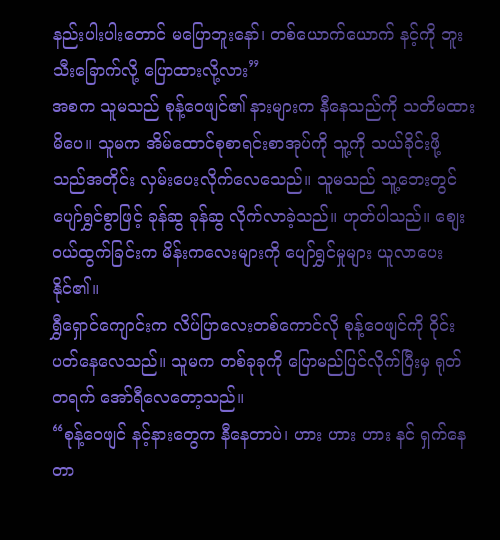နည်းပါးပါးတောင် မပြောဘူးနော်၊ တစ်ယောက်ယောက် နင့်ကို ဘူးသီးခြောက်လို့ ပြောထားလို့လား”
အစက သူမသည် စုန့်ဝေဖျင်၏ နားများက နီနေသည်ကို သတိမထားမိပေ။ သူမက အိမ်ထောင်စုစာရင်းစာအုပ်ကို သူ့ကို သယ်ခိုင်းဖို့ သည်အတိုင်း လှမ်းပေးလိုက်လေသေည်။ သူမသည် သူ့ဘေးတွင် ပျော်ရွှင်စွာဖြင့် ခုန်ဆွ ခုန်ဆွ လိုက်လာခဲ့သည်။ ဟုတ်ပါသည်။ စျေးဝယ်ထွက်ခြင်းက မိန်းကလေးများကို ပျော်ရွှင်မှုများ ယူလာပေးနိုင်၏။
ရွှီရှောင်ကျောင်းက လိပ်ပြာလေးတစ်ကောင်လို စုန့်ဝေဖျင်ကို ဝိုင်းပတ်နေလေသည်။ သူမက တစ်ခုခုကို ပြောမည်ပြင်လိုက်ပြီးမှ ရုတ်တရက် အော်ရီလေတော့သည်။
“စုန့်ဝေဖျင် နင့်နားတွေက နီနေတာပဲ၊ ဟား ဟား ဟား နင် ရှက်နေတာ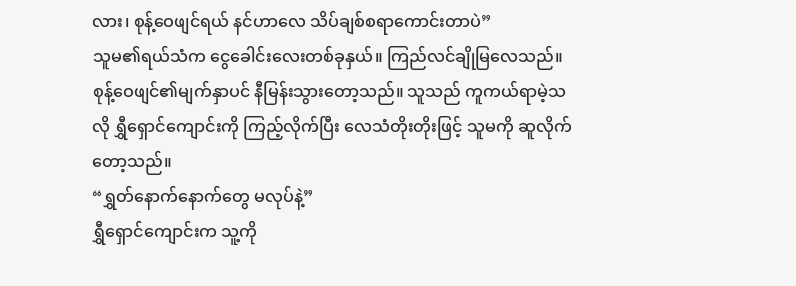လား၊ စုန့်ဝေဖျင်ရယ် နင်ဟာလေ သိပ်ချစ်စရာကောင်းတာပဲ”
သူမ၏ရယ်သံက ငွေခေါင်းလေးတစ်ခုနှယ်။ ကြည်လင်ချိုမြလေသည်။ စုန့်ဝေဖျင်၏မျက်နှာပင် နီမြန်းသွားတော့သည်။ သူသည် ကူကယ်ရာမဲ့သလို ရွှီရှောင်ကျောင်းကို ကြည့်လိုက်ပြီး လေသံတိုးတိုးဖြင့် သူမကို ဆူလိုက်တော့သည်။
“ရွှတ်နောက်နောက်တွေ မလုပ်နဲ့”
ရွှီရှောင်ကျောင်းက သူ့ကို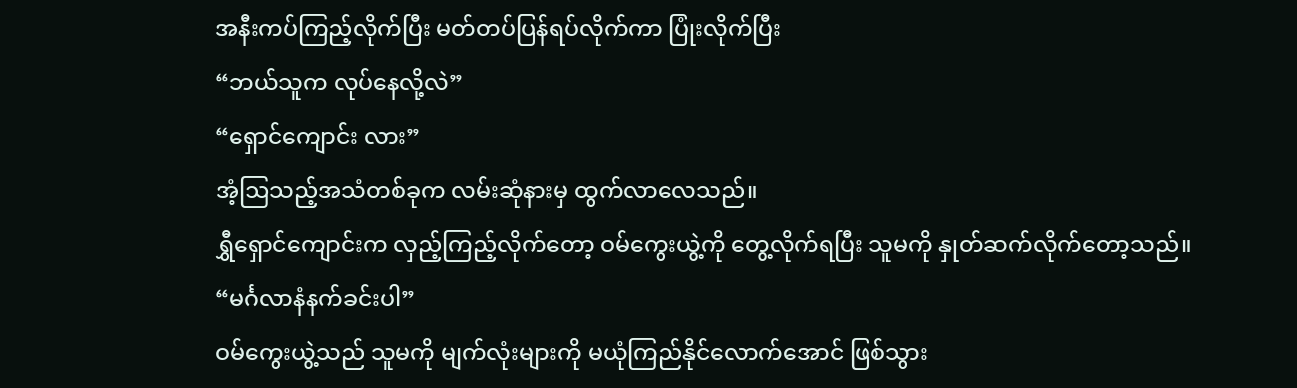အနီးကပ်ကြည့်လိုက်ပြီး မတ်တပ်ပြန်ရပ်လိုက်ကာ ပြုံးလိုက်ပြီး
“ဘယ်သူက လုပ်နေလို့လဲ”
“ရှောင်ကျောင်း လား”
အံ့ဩသည့်အသံတစ်ခုက လမ်းဆုံနားမှ ထွက်လာလေသည်။
ရွှီရှောင်ကျောင်းက လှည့်ကြည့်လိုက်တော့ ဝမ်ကွေးယွဲ့ကို တွေ့လိုက်ရပြီး သူမကို နှုတ်ဆက်လိုက်တော့သည်။
“မင်္ဂလာနံနက်ခင်းပါ”
ဝမ်ကွေးယွဲ့သည် သူမကို မျက်လုံးများကို မယုံကြည်နိုင်လောက်အောင် ဖြစ်သွား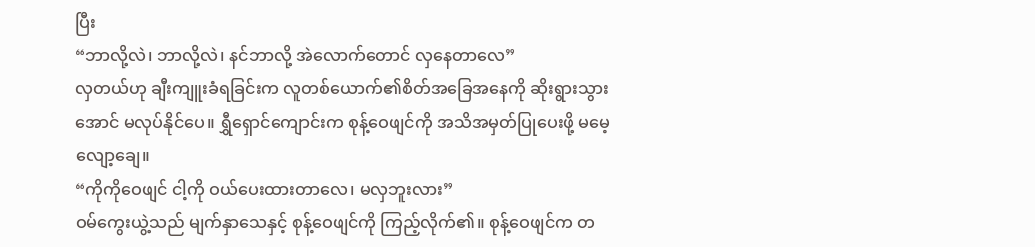ပြီး
“ဘာလို့လဲ၊ ဘာလို့လဲ၊ နင်ဘာလို့ အဲလောက်တောင် လှနေတာလေ”
လှတယ်ဟု ချီးကျူးခံရခြင်းက လူတစ်ယောက်၏စိတ်အခြေအနေကို ဆိုးရွားသွားအောင် မလုပ်နိုင်ပေ။ ရွှီရှောင်ကျောင်းက စုန့်ဝေဖျင်ကို အသိအမှတ်ပြုပေးဖို့ မမေ့လျော့ချေ။
“ကိုကိုဝေဖျင် ငါ့ကို ဝယ်ပေးထားတာလေ၊ မလှဘူးလား”
ဝမ်ကွေးယွဲ့သည် မျက်နှာသေနှင့် စုန့်ဝေဖျင်ကို ကြည့်လိုက်၏။ စုန့်ဝေဖျင်က တ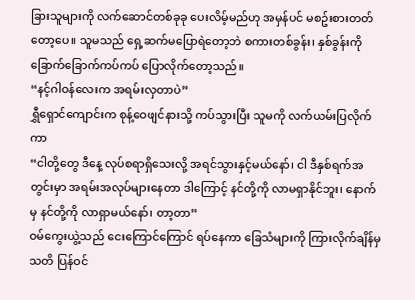ခြားသူများကို လက်ဆောင်တစ်ခုခု ပေးလိမ့်မည်ဟု အမှန်ပင် မစဥ်းစားတတ်တော့ပေ။ သူမသည် ရှေ့ဆက်မပြောရဲတော့ဘဲ စကားတစ်ခွန်း၊ နှစ်ခွန်းကို ခြောက်ခြောက်ကပ်ကပ် ပြောလိုက်တော့သည်။
“နင့်ဂါဝန်လေးက အရမ်းလှတာပဲ”
ရွှီရှောင်ကျောင်းက စုန့်ဝေဖျင်နားသို့ ကပ်သွားပြီး သူမကို လက်ယမ်းပြလိုက်ကာ
“ငါတို့တွေ ဒီနေ့ လုပ်စရာရှိသေးလို့ အရင်သွားနှင့်မယ်နော်၊ ငါ ဒီနှစ်ရက်အတွင်းမှာ အရမ်းအလုပ်များနေတာ ဒါကြောင့် နင်တို့ကို လာမရှာနိုင်ဘူး၊ နောက်မှ နင်တို့ကို လာရှာမယ်နော်၊ တာ့တာ”
ဝမ်ကွေးယွဲ့သည် ငေးကြောင်ကြောင် ရပ်နေကာ ခြေသံများကို ကြားလိုက်ချိန်မှ သတိ ပြန်ဝင်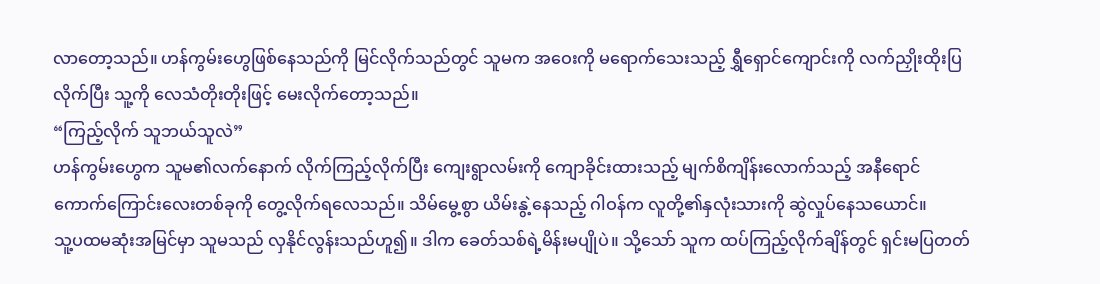လာတော့သည်။ ဟန်ကွမ်းဟွေဖြစ်နေသည်ကို မြင်လိုက်သည်တွင် သူမက အဝေးကို မရောက်သေးသည့် ရွှီရှောင်ကျောင်းကို လက်ညှိုးထိုးပြလိုက်ပြီး သူ့ကို လေသံတိုးတိုးဖြင့် မေးလိုက်တော့သည်။
“ကြည့်လိုက် သူဘယ်သူလဲ”
ဟန်ကွမ်းဟွေက သူမ၏လက်နောက် လိုက်ကြည့်လိုက်ပြီး ကျေးရွာလမ်းကို ကျောခိုင်းထားသည့် မျက်စိကျိန်းလောက်သည့် အနီရောင်ကောက်ကြောင်းလေးတစ်ခုကို တွေ့လိုက်ရလေသည်။ သိမ်မွေ့စွာ ယိမ်းနွဲ့နေသည့် ဂါဝန်က လူတို့၏နှလုံးသားကို ဆွဲလှုပ်နေသယောင်။
သူ့ပထမဆုံးအမြင်မှာ သူမသည် လှနိုင်လွန်းသည်ဟူ၍။ ဒါက ခေတ်သစ်ရဲ့မိန်းမပျိုပဲ။ သို့သော် သူက ထပ်ကြည့်လိုက်ချိန်တွင် ရှင်းမပြတတ်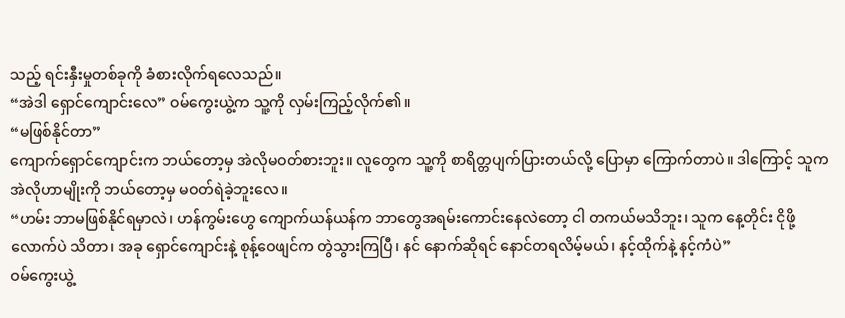သည့် ရင်းနှီးမှုတစ်ခုကို ခံစားလိုက်ရလေသည်။
“အဲဒါ ရှောင်ကျောင်းလေ” ဝမ်ကွေးယွဲ့က သူ့ကို လှမ်းကြည့်လိုက်၏။
“မဖြစ်နိုင်တာ”
ကျောက်ရှောင်ကျောင်းက ဘယ်တော့မှ အဲလိုမဝတ်စားဘူး။ လူတွေက သူ့ကို စာရိတ္တပျက်ပြားတယ်လို့ ပြောမှာ ကြောက်တာပဲ။ ဒါကြောင့် သူက အဲလိုဟာမျိုးကို ဘယ်တော့မှ မဝတ်ရဲခဲ့ဘူးလေ။
“ဟမ်း ဘာမဖြစ်နိုင်ရမှာလဲ၊ ဟန်ကွမ်းဟွေ ကျောက်ယန်ယန်က ဘာတွေအရမ်းကောင်းနေလဲတော့ ငါ တကယ်မသိဘူး၊ သူက နေ့တိုင်း ငိုဖို့လောက်ပဲ သိတာ၊ အခု ရှောင်ကျောင်းနဲ့ စုန့်ဝေဖျင်က တွဲသွားကြပြီ၊ နင် နောက်ဆိုရင် နောင်တရလိမ့်မယ်၊ နင့်ထိုက်နဲ့ နင့်ကံပဲ”
ဝမ်ကွေးယွဲ့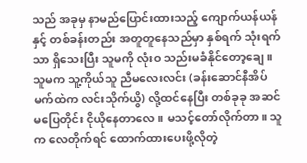သည် အခုမှ နာမည်ပြောင်းထားသည့် ကျောက်ယန်ယန်နှင့် တစ်ခန်းတည်း အတူတူနေသည်မှာ နှစ်ရက် သုံးရက်သာ ရှိသေးပြီး သူမကို လုံးဝ သည်းမခံနိုင်တော့ချေ။ သူမက သူ့ကိုယ်သူ ညီမလေးလင်း (ခန်းဆောင်နီအိပ်မက်ထဲက လင်းသိုက်ယွိ) လို့ထင်နေပြီး တစ်ခုခု အဆင်မပြေတိုင်း ငိုယိုနေတာလေ။ မသင့်တော်လိုက်တာ။ သူက လေတိုက်ရင် ထောက်ထားပေးဖို့လိုတဲ့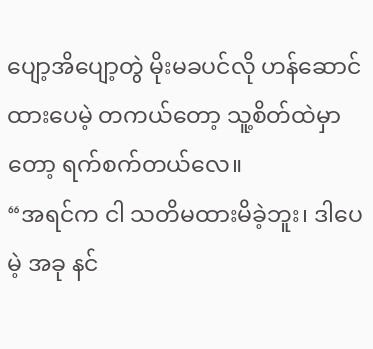ပျော့အိပျော့တွဲ မိုးမခပင်လို ဟန်ဆောင်ထားပေမဲ့ တကယ်တော့ သူ့စိတ်ထဲမှာတော့ ရက်စက်တယ်လေ။
“အရင်က ငါ သတိမထားမိခဲ့ဘူး၊ ဒါပေမဲ့ အခု နင်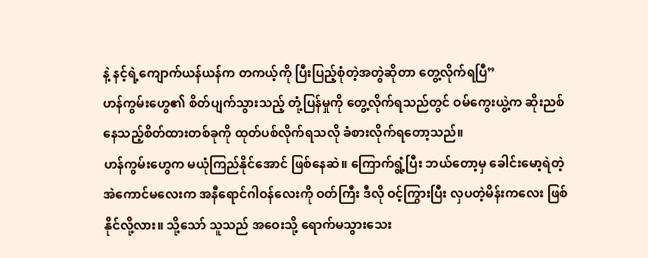နဲ့ နင့်ရဲ့ကျောက်ယန်ယန်က တကယ့်ကို ပြီးပြည့်စုံတဲ့အတွဲဆိုတာ တွေ့လိုက်ရပြီ”
ဟန်ကွမ်းဟွေ၏ စိတ်ပျက်သွားသည့် တုံ့ပြန်မှုကို တွေ့လိုက်ရသည်တွင် ဝမ်ကွေးယွဲ့က ဆိုးညစ်နေသည့်စိတ်ထားတစ်ခုကို ထုတ်ပစ်လိုက်ရသလို ခံစားလိုက်ရတော့သည်။
ဟန်ကွမ်းဟွေက မယုံကြည်နိုင်အောင် ဖြစ်နေဆဲ။ ကြောက်ရွံ့ပြီး ဘယ်တော့မှ ခေါင်းမော့ရဲတဲ့ အဲကောင်မလေးက အနီရောင်ဂါဝန်လေးကို ဝတ်ကြီး ဒီလို ဝင့်ကြွားပြီး လှပတဲ့မိန်းကလေး ဖြစ်နိုင်လို့လား။ သို့သော် သူသည် အဝေးသို့ ရောက်မသွားသေး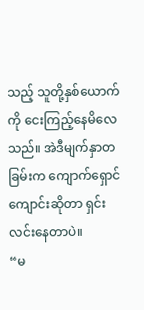သည့် သူတို့နှစ်ယောက်ကို ငေးကြည့်နေမိလေသည်။ အဲဒီမျက်နှာတခြမ်းက ကျောက်ရှောင်ကျောင်းဆိုတာ ရှင်းလင်းနေတာပဲ။
“မ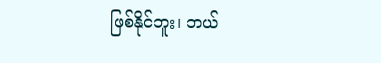ဖြစ်နိုင်ဘူး၊ ဘယ်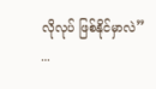လိုလုပ် ဖြစ်နိုင်မှာလဲ”
...